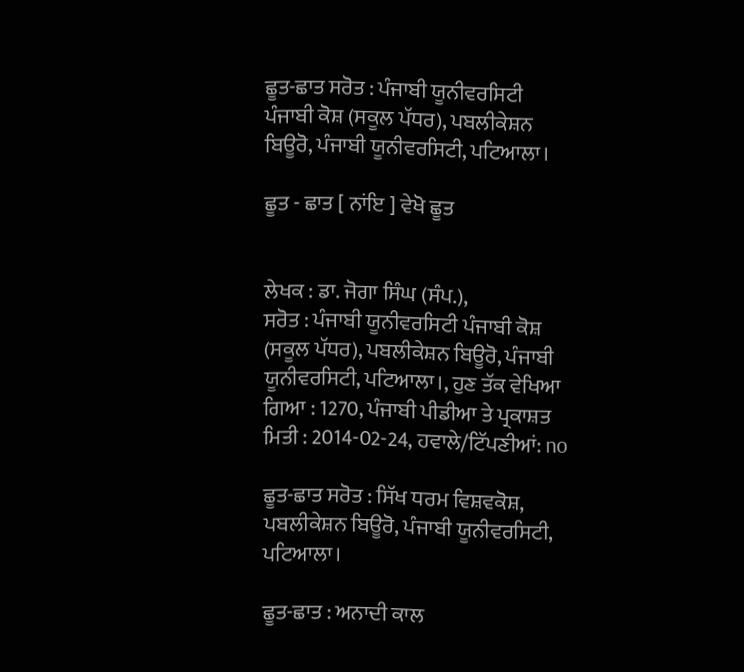ਛੂਤ-ਛਾਤ ਸਰੋਤ : ਪੰਜਾਬੀ ਯੂਨੀਵਰਸਿਟੀ ਪੰਜਾਬੀ ਕੋਸ਼ (ਸਕੂਲ ਪੱਧਰ), ਪਬਲੀਕੇਸ਼ਨ ਬਿਊਰੋ, ਪੰਜਾਬੀ ਯੂਨੀਵਰਸਿਟੀ, ਪਟਿਆਲਾ।

ਛੂਤ - ਛਾਤ [ ਨਾਂਇ ] ਵੇਖੋ ਛੂਤ


ਲੇਖਕ : ਡਾ. ਜੋਗਾ ਸਿੰਘ (ਸੰਪ.),
ਸਰੋਤ : ਪੰਜਾਬੀ ਯੂਨੀਵਰਸਿਟੀ ਪੰਜਾਬੀ ਕੋਸ਼ (ਸਕੂਲ ਪੱਧਰ), ਪਬਲੀਕੇਸ਼ਨ ਬਿਊਰੋ, ਪੰਜਾਬੀ ਯੂਨੀਵਰਸਿਟੀ, ਪਟਿਆਲਾ।, ਹੁਣ ਤੱਕ ਵੇਖਿਆ ਗਿਆ : 1270, ਪੰਜਾਬੀ ਪੀਡੀਆ ਤੇ ਪ੍ਰਕਾਸ਼ਤ ਮਿਤੀ : 2014-02-24, ਹਵਾਲੇ/ਟਿੱਪਣੀਆਂ: no

ਛੂਤ-ਛਾਤ ਸਰੋਤ : ਸਿੱਖ ਧਰਮ ਵਿਸ਼ਵਕੋਸ਼, ਪਬਲੀਕੇਸ਼ਨ ਬਿਊਰੋ, ਪੰਜਾਬੀ ਯੂਨੀਵਰਸਿਟੀ, ਪਟਿਆਲਾ।

ਛੂਤ-ਛਾਤ : ਅਨਾਦੀ ਕਾਲ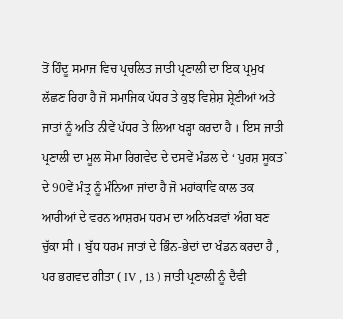ਤੋਂ ਹਿੰਦੂ ਸਮਾਜ ਵਿਚ ਪ੍ਰਚਲਿਤ ਜਾਤੀ ਪ੍ਰਣਾਲੀ ਦਾ ਇਕ ਪ੍ਰਮੁਖ ਲੱਛਣ ਰਿਹਾ ਹੈ ਜੋ ਸਮਾਜਿਕ ਪੱਧਰ ਤੇ ਕੁਝ ਵਿਸ਼ੇਸ਼ ਸ਼੍ਰੇਣੀਆਂ ਅਤੇ ਜਾਤਾਂ ਨੂੰ ਅਤਿ ਨੀਵੇਂ ਪੱਧਰ ਤੇ ਲਿਆ ਖੜ੍ਹਾ ਕਰਦਾ ਹੈ । ਇਸ ਜਾਤੀ ਪ੍ਰਣਾਲੀ ਦਾ ਮੂਲ ਸੋਮਾ ਰਿਗਵੇਦ ਦੇ ਦਸਵੇਂ ਮੰਡਲ ਦੇ ‘ ਪੁਰਸ਼ ਸੂਕਤ` ਦੇ 90ਵੇਂ ਮੰਤ੍ਰ ਨੂੰ ਮੰਨਿਆ ਜਾਂਦਾ ਹੈ ਜੋ ਮਹਾਂਕਾਵਿ ਕਾਲ ਤਕ ਆਰੀਆਂ ਦੇ ਵਰਨ ਆਸ਼ਰਮ ਧਰਮ ਦਾ ਅਨਿਖੜਵਾਂ ਅੰਗ ਬਣ ਚੁੱਕਾ ਸੀ । ਬੁੱਧ ਧਰਮ ਜਾਤਾਂ ਦੇ ਭਿੰਨ-ਭੇਦਾਂ ਦਾ ਖੰਡਨ ਕਰਦਾ ਹੈ , ਪਰ ਭਗਵਦ ਗੀਤਾ ( IV , 13 ) ਜਾਤੀ ਪ੍ਰਣਾਲੀ ਨੂੰ ਦੈਵੀ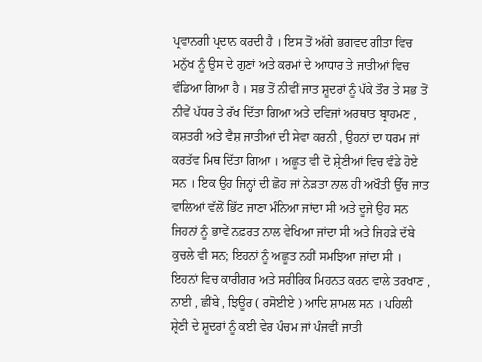ਪ੍ਰਵਾਨਗੀ ਪ੍ਰਦਾਨ ਕਰਦੀ ਹੈ । ਇਸ ਤੋਂ ਅੱਗੇ ਭਗਵਦ ਗੀਤਾ ਵਿਚ ਮਨੁੱਖ ਨੂੰ ਉਸ ਦੇ ਗੁਣਾਂ ਅਤੇ ਕਰਮਾਂ ਦੇ ਆਧਾਰ ਤੇ ਜਾਤੀਆਂ ਵਿਚ ਵੰਡਿਆ ਗਿਆ ਹੈ । ਸਭ ਤੋਂ ਨੀਵੀਂ ਜਾਤ ਸ਼ੂਦਰਾਂ ਨੂੰ ਪੱਕੇ ਤੌਰ ਤੇ ਸਭ ਤੋਂ ਨੀਵੇਂ ਪੱਧਰ ਤੇ ਰੱਖ ਦਿੱਤਾ ਗਿਆ ਅਤੇ ਦਵਿਜਾਂ ਅਰਥਾਤ ਬ੍ਰਾਹਮਣ , ਕਸ਼ਤਰੀ ਅਤੇ ਵੈਸ਼ ਜਾਤੀਆਂ ਦੀ ਸੇਵਾ ਕਰਨੀ , ਉਹਨਾਂ ਦਾ ਧਰਮ ਜਾਂ ਕਰਤੱਵ ਮਿਥ ਦਿੱਤਾ ਗਿਆ । ਅਛੂਤ ਵੀ ਦੋ ਸ਼੍ਰੇਣੀਆਂ ਵਿਚ ਵੰਡੇ ਹੋਏ ਸਨ । ਇਕ ਉਹ ਜਿਨ੍ਹਾਂ ਦੀ ਛੋਹ ਜਾਂ ਨੇੜਤਾ ਨਾਲ ਹੀ ਅਖੌਤੀ ਉੱਚ ਜਾਤ ਵਾਲਿਆਂ ਵੱਲੋਂ ਭਿੱਟ ਜਾਣਾ ਮੰਨਿਆ ਜਾਂਦਾ ਸੀ ਅਤੇ ਦੂਜੇ ਉਹ ਸਨ ਜਿਹਨਾਂ ਨੂੰ ਭਾਵੇਂ ਨਫ਼ਰਤ ਨਾਲ ਵੇਖਿਆ ਜਾਂਦਾ ਸੀ ਅਤੇ ਜਿਹੜੇ ਦੱਬੇ ਕੁਚਲੇ ਵੀ ਸਨ; ਇਹਨਾਂ ਨੂੰ ਅਛੂਤ ਨਹੀਂ ਸਮਝਿਆ ਜਾਂਦਾ ਸੀ । ਇਹਨਾਂ ਵਿਚ ਕਾਰੀਗਰ ਅਤੇ ਸਰੀਰਿਕ ਮਿਹਨਤ ਕਰਨ ਵਾਲੇ ਤਰਖਾਣ , ਨਾਈ , ਛੀਂਬੇ , ਝਿਊਰ ( ਰਸੋਈਏ ) ਆਦਿ ਸ਼ਾਮਲ ਸਨ । ਪਹਿਲੀ ਸ਼੍ਰੇਣੀ ਦੇ ਸ਼ੂਦਰਾਂ ਨੂੰ ਕਈ ਵੇਰ ਪੰਚਮ ਜਾਂ ਪੰਜਵੀਂ ਜਾਤੀ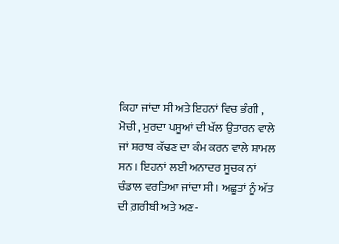ਕਿਹਾ ਜਾਂਦਾ ਸੀ ਅਤੇ ਇਹਨਾਂ ਵਿਚ ਭੰਗੀ , ਮੋਚੀ , ਮੁਰਦਾ ਪਸੂਆਂ ਦੀ ਖੱਲ ਉਤਾਰਨ ਵਾਲੇ ਜਾਂ ਸ਼ਰਾਬ ਕੱਢਣ ਦਾ ਕੰਮ ਕਰਨ ਵਾਲੇ ਸ਼ਾਮਲ ਸਨ । ਇਹਨਾਂ ਲਈ ਅਨਾਦਰ ਸੂਚਕ ਨਾਂ ਚੰਡਾਲ ਵਰਤਿਆ ਜਾਂਦਾ ਸੀ । ਅਛੂਤਾਂ ਨੂੰ ਅੱਤ ਦੀ ਗ਼ਰੀਬੀ ਅਤੇ ਅਣ-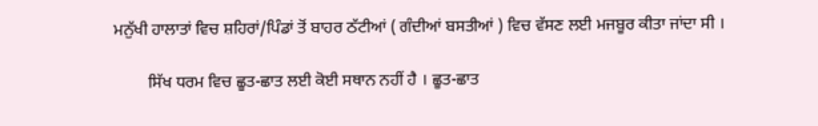ਮਨੁੱਖੀ ਹਾਲਾਤਾਂ ਵਿਚ ਸ਼ਹਿਰਾਂ/ਪਿੰਡਾਂ ਤੋਂ ਬਾਹਰ ਠੱਟੀਆਂ ( ਗੰਦੀਆਂ ਬਸਤੀਆਂ ) ਵਿਚ ਵੱਸਣ ਲਈ ਮਜਬੂਰ ਕੀਤਾ ਜਾਂਦਾ ਸੀ ।

        ਸਿੱਖ ਧਰਮ ਵਿਚ ਛੂਤ-ਛਾਤ ਲਈ ਕੋਈ ਸਥਾਨ ਨਹੀਂ ਹੈ । ਛੂਤ-ਛਾਤ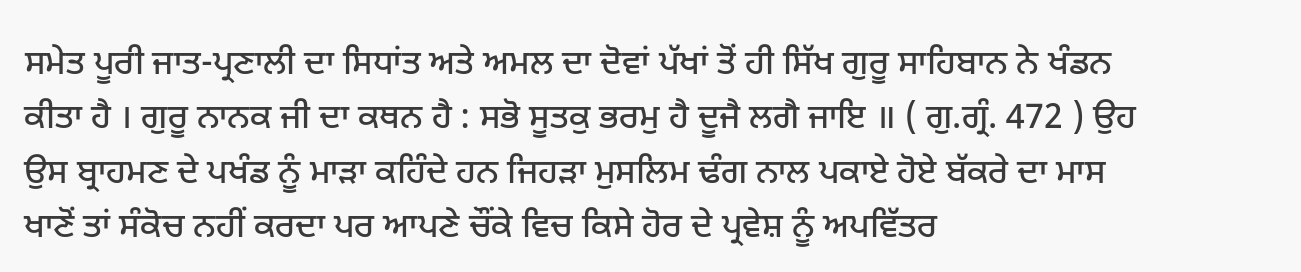ਸਮੇਤ ਪੂਰੀ ਜਾਤ-ਪ੍ਰਣਾਲੀ ਦਾ ਸਿਧਾਂਤ ਅਤੇ ਅਮਲ ਦਾ ਦੋਵਾਂ ਪੱਖਾਂ ਤੋਂ ਹੀ ਸਿੱਖ ਗੁਰੂ ਸਾਹਿਬਾਨ ਨੇ ਖੰਡਨ ਕੀਤਾ ਹੈ । ਗੁਰੂ ਨਾਨਕ ਜੀ ਦਾ ਕਥਨ ਹੈ : ਸਭੋ ਸੂਤਕੁ ਭਰਮੁ ਹੈ ਦੂਜੈ ਲਗੈ ਜਾਇ ॥ ( ਗੁ.ਗ੍ਰੰ. 472 ) ਉਹ ਉਸ ਬ੍ਰਾਹਮਣ ਦੇ ਪਖੰਡ ਨੂੰ ਮਾੜਾ ਕਹਿੰਦੇ ਹਨ ਜਿਹੜਾ ਮੁਸਲਿਮ ਢੰਗ ਨਾਲ ਪਕਾਏ ਹੋਏ ਬੱਕਰੇ ਦਾ ਮਾਸ ਖਾਣੋਂ ਤਾਂ ਸੰਕੋਚ ਨਹੀਂ ਕਰਦਾ ਪਰ ਆਪਣੇ ਚੌਂਕੇ ਵਿਚ ਕਿਸੇ ਹੋਰ ਦੇ ਪ੍ਰਵੇਸ਼ ਨੂੰ ਅਪਵਿੱਤਰ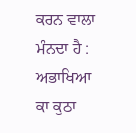ਕਰਨ ਵਾਲਾ ਮੰਨਦਾ ਹੈ : ਅਭਾਖਿਆ ਕਾ ਕੁਠਾ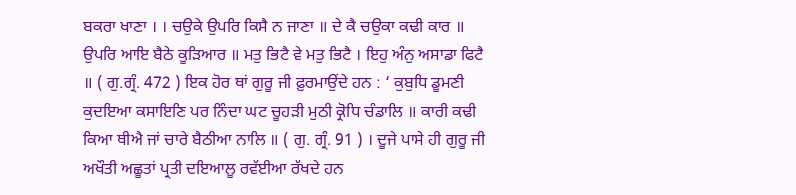ਬਕਰਾ ਖਾਣਾ । । ਚਉਕੇ ਉਪਰਿ ਕਿਸੈ ਨ ਜਾਣਾ ॥ ਦੇ ਕੈ ਚਉਕਾ ਕਢੀ ਕਾਰ ॥ ਉਪਰਿ ਆਇ ਬੈਠੇ ਕੂੜਿਆਰ ॥ ਮਤੁ ਭਿਟੈ ਵੇ ਮਤੁ ਭਿਟੈ । ਇਹੁ ਅੰਨੁ ਅਸਾਡਾ ਫਿਟੈ ॥ ( ਗੁ.ਗ੍ਰੰ. 472 ) ਇਕ ਹੋਰ ਥਾਂ ਗੁਰੂ ਜੀ ਫ਼ੁਰਮਾਉਂਦੇ ਹਨ : ‘ ਕੁਬੁਧਿ ਡੂਮਣੀ ਕੁਦਇਆ ਕਸਾਇਣਿ ਪਰ ਨਿੰਦਾ ਘਟ ਚੂਹੜੀ ਮੁਠੀ ਕ੍ਰੋਧਿ ਚੰਡਾਲਿ ॥ ਕਾਰੀ ਕਢੀ ਕਿਆ ਥੀਐ ਜਾਂ ਚਾਰੇ ਬੈਠੀਆ ਨਾਲਿ ॥ ( ਗੁ. ਗ੍ਰੰ. 91 ) । ਦੂਜੇ ਪਾਸੇ ਹੀ ਗੁਰੂ ਜੀ ਅਖੌਤੀ ਅਛੂਤਾਂ ਪ੍ਰਤੀ ਦਇਆਲੂ ਰਵੱਈਆ ਰੱਖਦੇ ਹਨ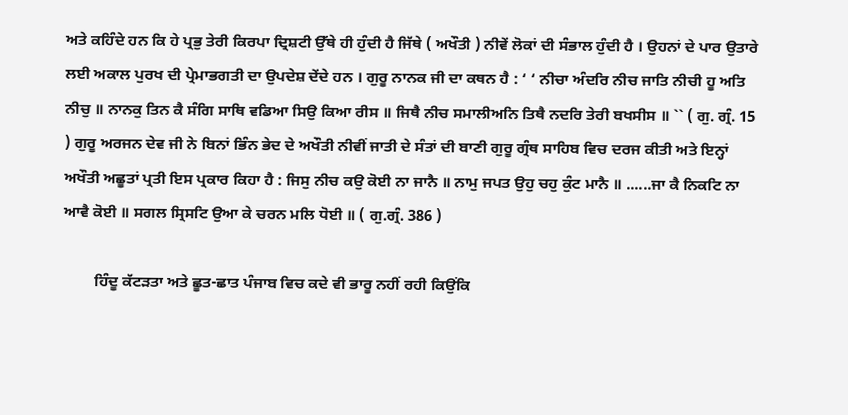ਅਤੇ ਕਹਿੰਦੇ ਹਨ ਕਿ ਹੇ ਪ੍ਰਭੁ ਤੇਰੀ ਕਿਰਪਾ ਦ੍ਰਿਸ਼ਟੀ ਉੱਥੇ ਹੀ ਹੁੰਦੀ ਹੈ ਜਿੱਥੇ ( ਅਖੌਤੀ ) ਨੀਵੇਂ ਲੋਕਾਂ ਦੀ ਸੰਭਾਲ ਹੁੰਦੀ ਹੈ । ਉਹਨਾਂ ਦੇ ਪਾਰ ਉਤਾਰੇ ਲਈ ਅਕਾਲ ਪੁਰਖ ਦੀ ਪ੍ਰੇਮਾਭਗਤੀ ਦਾ ਉਪਦੇਸ਼ ਦੇਂਦੇ ਹਨ । ਗੁਰੂ ਨਾਨਕ ਜੀ ਦਾ ਕਥਨ ਹੈ : ‘ ‘ ਨੀਚਾ ਅੰਦਰਿ ਨੀਚ ਜਾਤਿ ਨੀਚੀ ਹੂ ਅਤਿ ਨੀਚੁ ॥ ਨਾਨਕੁ ਤਿਨ ਕੈ ਸੰਗਿ ਸਾਥਿ ਵਡਿਆ ਸਿਉ ਕਿਆ ਰੀਸ ॥ ਜਿਥੈ ਨੀਚ ਸਮਾਲੀਅਨਿ ਤਿਥੈ ਨਦਰਿ ਤੇਰੀ ਬਖਸੀਸ ॥ `` ( ਗੁ. ਗ੍ਰੰ. 15 ) ਗੁਰੂ ਅਰਜਨ ਦੇਵ ਜੀ ਨੇ ਬਿਨਾਂ ਭਿੰਨ ਭੇਦ ਦੇ ਅਖੌਤੀ ਨੀਵੀਂ ਜਾਤੀ ਦੇ ਸੰਤਾਂ ਦੀ ਬਾਣੀ ਗੁਰੂ ਗ੍ਰੰਥ ਸਾਹਿਬ ਵਿਚ ਦਰਜ ਕੀਤੀ ਅਤੇ ਇਨ੍ਹਾਂ ਅਖੌਤੀ ਅਛੂਤਾਂ ਪ੍ਰਤੀ ਇਸ ਪ੍ਰਕਾਰ ਕਿਹਾ ਹੈ : ਜਿਸੁ ਨੀਚ ਕਉ ਕੋਈ ਨਾ ਜਾਨੈ ॥ ਨਾਮੁ ਜਪਤ ਉਹੁ ਚਹੁ ਕੁੰਟ ਮਾਨੈ ॥ ......ਜਾ ਕੈ ਨਿਕਟਿ ਨਾ ਆਵੈ ਕੋਈ ॥ ਸਗਲ ਸ੍ਰਿਸਟਿ ਉਆ ਕੇ ਚਰਨ ਮਲਿ ਧੋਈ ॥ ( ਗੁ.ਗ੍ਰੰ. 386 )

        ਹਿੰਦੂ ਕੱਟੜਤਾ ਅਤੇ ਛੂਤ-ਛਾਤ ਪੰਜਾਬ ਵਿਚ ਕਦੇ ਵੀ ਭਾਰੂ ਨਹੀਂ ਰਹੀ ਕਿਉਂਕਿ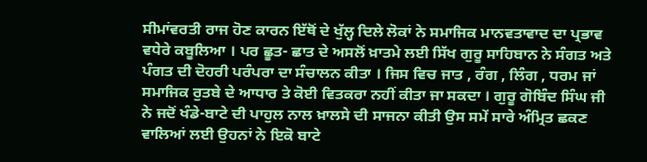ਸੀਮਾਂਵਰਤੀ ਰਾਜ ਹੋਣ ਕਾਰਨ ਇੱਥੋਂ ਦੇ ਖੁੱਲ੍ਹ ਦਿਲੇ ਲੋਕਾਂ ਨੇ ਸਮਾਜਿਕ ਮਾਨਵਤਾਵਾਦ ਦਾ ਪ੍ਰਭਾਵ ਵਧੇਰੇ ਕਬੂਲਿਆ । ਪਰ ਛੂਤ- ਛਾਤ ਦੇ ਅਸਲੋਂ ਖ਼ਾਤਮੇ ਲਈ ਸਿੱਖ ਗੁਰੂ ਸਾਹਿਬਾਨ ਨੇ ਸੰਗਤ ਅਤੇ ਪੰਗਤ ਦੀ ਦੋਹਰੀ ਪਰੰਪਰਾ ਦਾ ਸੰਚਾਲਨ ਕੀਤਾ । ਜਿਸ ਵਿਚ ਜਾਤ , ਰੰਗ , ਲਿੰਗ , ਧਰਮ ਜਾਂ ਸਮਾਜਿਕ ਰੁਤਬੇ ਦੇ ਆਧਾਰ ਤੇ ਕੋਈ ਵਿਤਕਰਾ ਨਹੀਂ ਕੀਤਾ ਜਾ ਸਕਦਾ । ਗੁਰੂ ਗੋਬਿੰਦ ਸਿੰਘ ਜੀ ਨੇ ਜਦੋਂ ਖੰਡੇ-ਬਾਟੇ ਦੀ ਪਾਹੁਲ ਨਾਲ ਖ਼ਾਲਸੇ ਦੀ ਸਾਜਨਾ ਕੀਤੀ ਉਸ ਸਮੇਂ ਸਾਰੇ ਅੰਮ੍ਰਿਤ ਛਕਣ ਵਾਲਿਆਂ ਲਈ ਉਹਨਾਂ ਨੇ ਇਕੋ ਬਾਟੇ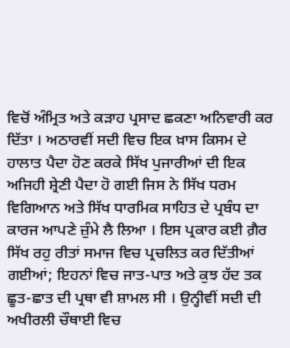ਵਿਚੋਂ ਅੰਮ੍ਰਿਤ ਅਤੇ ਕੜਾਹ ਪ੍ਰਸਾਦ ਛਕਣਾ ਅਨਿਵਾਰੀ ਕਰ ਦਿੱਤਾ । ਅਠਾਰਵੀਂ ਸਦੀ ਵਿਚ ਇਕ ਖ਼ਾਸ ਕਿਸਮ ਦੇ ਹਾਲਾਤ ਪੈਦਾ ਹੋਣ ਕਰਕੇ ਸਿੱਖ ਪੁਜਾਰੀਆਂ ਦੀ ਇਕ ਅਜਿਹੀ ਸ਼੍ਰੇਣੀ ਪੈਦਾ ਹੋ ਗਈ ਜਿਸ ਨੇ ਸਿੱਖ ਧਰਮ ਵਿਗਿਆਨ ਅਤੇ ਸਿੱਖ ਧਾਰਮਿਕ ਸਾਹਿਤ ਦੇ ਪ੍ਰਬੰਧ ਦਾ ਕਾਰਜ ਆਪਣੇ ਜ਼ੁੰਮੇ ਲੈ ਲਿਆ । ਇਸ ਪ੍ਰਕਾਰ ਕਈ ਗ਼ੈਰ ਸਿੱਖ ਰਹੁ ਰੀਤਾਂ ਸਮਾਜ ਵਿਚ ਪ੍ਰਚਲਿਤ ਕਰ ਦਿੱਤੀਆਂ ਗਈਆਂ; ਇਹਨਾਂ ਵਿਚ ਜਾਤ-ਪਾਤ ਅਤੇ ਕੁਝ ਹੱਦ ਤਕ ਛੂਤ-ਛਾਤ ਦੀ ਪ੍ਰਥਾ ਵੀ ਸ਼ਾਮਲ ਸੀ । ਉਨ੍ਹੀਵੀਂ ਸਦੀ ਦੀ ਅਖੀਰਲੀ ਚੌਥਾਈ ਵਿਚ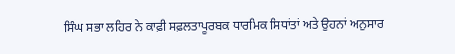ਸਿੰਘ ਸਭਾ ਲਹਿਰ ਨੇ ਕਾਫ਼ੀ ਸਫ਼ਲਤਾਪੂਰਬਕ ਧਾਰਮਿਕ ਸਿਧਾਂਤਾਂ ਅਤੇ ਉਹਨਾਂ ਅਨੁਸਾਰ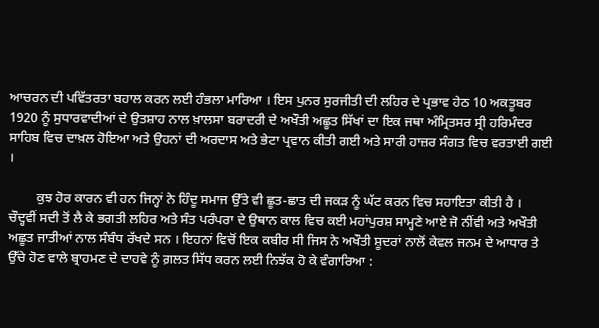ਆਚਰਨ ਦੀ ਪਵਿੱਤਰਤਾ ਬਹਾਲ ਕਰਨ ਲਈ ਹੰਭਲਾ ਮਾਰਿਆ । ਇਸ ਪੁਨਰ ਸੁਰਜੀਤੀ ਦੀ ਲਹਿਰ ਦੇ ਪ੍ਰਭਾਵ ਹੇਠ 10 ਅਕਤੂਬਰ 1920 ਨੂੰ ਸੁਧਾਰਵਾਦੀਆਂ ਦੇ ਉਤਸ਼ਾਹ ਨਾਲ ਖ਼ਾਲਸਾ ਬਰਾਦਰੀ ਦੇ ਅਖੌਤੀ ਅਛੂਤ ਸਿੱਖਾਂ ਦਾ ਇਕ ਜਥਾ ਅੰਮ੍ਰਿਤਸਰ ਸ੍ਰੀ ਹਰਿਮੰਦਰ ਸਾਹਿਬ ਵਿਚ ਦਾਖ਼ਲ ਹੋਇਆ ਅਤੇ ਉਹਨਾਂ ਦੀ ਅਰਦਾਸ ਅਤੇ ਭੇਟਾ ਪ੍ਰਵਾਨ ਕੀਤੀ ਗਈ ਅਤੇ ਸਾਰੀ ਹਾਜ਼ਰ ਸੰਗਤ ਵਿਚ ਵਰਤਾਈ ਗਈ ।

        ਕੁਝ ਹੋਰ ਕਾਰਨ ਵੀ ਹਨ ਜਿਨ੍ਹਾਂ ਨੇ ਹਿੰਦੂ ਸਮਾਜ ਉੱਤੇ ਵੀ ਛੂਤ-ਛਾਤ ਦੀ ਜਕੜ ਨੂੰ ਘੱਟ ਕਰਨ ਵਿਚ ਸਹਾਇਤਾ ਕੀਤੀ ਹੈ । ਚੌਦ੍ਹਵੀਂ ਸਦੀ ਤੋਂ ਲੈ ਕੇ ਭਗਤੀ ਲਹਿਰ ਅਤੇ ਸੰਤ ਪਰੰਪਰਾ ਦੇ ਉਥਾਨ ਕਾਲ ਵਿਚ ਕਈ ਮਹਾਂਪੁਰਸ਼ ਸਾਮ੍ਹਣੇ ਆਏ ਜੋ ਨੀਂਵੀ ਅਤੇ ਅਖੌਤੀ ਅਛੂਤ ਜਾਤੀਆਂ ਨਾਲ ਸੰਬੰਧ ਰੱਖਦੇ ਸਨ । ਇਹਨਾਂ ਵਿਚੋਂ ਇਕ ਕਬੀਰ ਸੀ ਜਿਸ ਨੇ ਅਖੌਤੀ ਸ਼ੂਦਰਾਂ ਨਾਲੋਂ ਕੇਵਲ ਜਨਮ ਦੇ ਆਧਾਰ ਤੇ ਉੱਚੇ ਹੋਣ ਵਾਲੇ ਬ੍ਰਾਹਮਣ ਦੇ ਦਾਹਵੇ ਨੂੰ ਗ਼ਲਤ ਸਿੱਧ ਕਰਨ ਲਈ ਨਿਝੱਕ ਹੋ ਕੇ ਵੰਗਾਰਿਆ :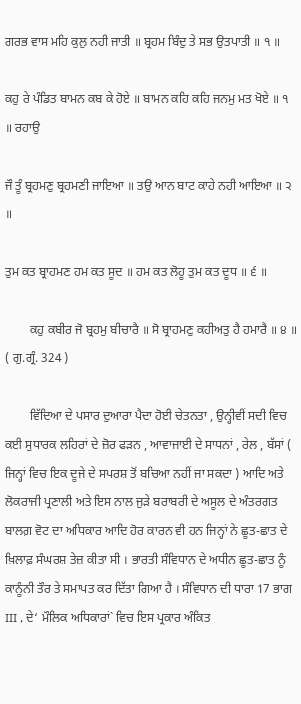ਗਰਭ ਵਾਸ ਮਹਿ ਕੁਲੁ ਨਹੀ ਜਾਤੀ ॥ ਬ੍ਰਹਮ ਬਿੰਦੁ ਤੇ ਸਭ ਉਤਪਾਤੀ ॥ ੧ ॥

ਕਹੁ ਰੇ ਪੰਡਿਤ ਬਾਮਨ ਕਬ ਕੇ ਹੋਏ ॥ ਬਾਮਨ ਕਹਿ ਕਹਿ ਜਨਮੁ ਮਤ ਖੋਏ ॥ ੧ ॥ ਰਹਾਉ

ਜੌ ਤੂੰ ਬ੍ਰਹਮਣੁ ਬ੍ਰਹਮਣੀ ਜਾਇਆ ॥ ਤਉ ਆਨ ਬਾਟ ਕਾਹੇ ਨਹੀ ਆਇਆ ॥ ੨ ॥

ਤੁਮ ਕਤ ਬ੍ਰਾਹਮਣ ਹਮ ਕਤ ਸੂਦ ॥ ਹਮ ਕਤ ਲੋਹੂ ਤੁਮ ਕਤ ਦੂਧ ॥ ੬ ॥

        ਕਹੁ ਕਬੀਰ ਜੋ ਬ੍ਰਹਮੁ ਬੀਚਾਰੈ ॥ ਸੋ ਬ੍ਰਾਹਮਣੁ ਕਹੀਅਤੁ ਹੈ ਹਮਾਰੈ ॥ ੪ ॥ ( ਗੁ.ਗ੍ਰੰ. 324 )

        ਵਿੱਦਿਆ ਦੇ ਪਸਾਰ ਦੁਆਰਾ ਪੈਦਾ ਹੋਈ ਚੇਤਨਤਾ , ਉਨ੍ਹੀਵੀਂ ਸਦੀ ਵਿਚ ਕਈ ਸੁਧਾਰਕ ਲਹਿਰਾਂ ਦੇ ਜ਼ੋਰ ਫੜਨ , ਆਵਾਜਾਈ ਦੇ ਸਾਧਨਾਂ , ਰੇਲ , ਬੱਸਾਂ ( ਜਿਨ੍ਹਾਂ ਵਿਚ ਇਕ ਦੂਜੇ ਦੇ ਸਪਰਸ਼ ਤੋਂ ਬਚਿਆ ਨਹੀਂ ਜਾ ਸਕਦਾ ) ਆਦਿ ਅਤੇ ਲੋਕਰਾਜੀ ਪ੍ਰਣਾਲੀ ਅਤੇ ਇਸ ਨਾਲ ਜੁੜੇ ਬਰਾਬਰੀ ਦੇ ਅਸੂਲ ਦੇ ਅੰਤਰਗਤ ਬਾਲਗ਼ ਵੋਟ ਦਾ ਅਧਿਕਾਰ ਆਦਿ ਹੋਰ ਕਾਰਨ ਵੀ ਹਨ ਜਿਨ੍ਹਾਂ ਨੇ ਛੂਤ-ਛਾਤ ਦੇ ਖ਼ਿਲਾਫ਼ ਸੰਘਰਸ਼ ਤੇਜ਼ ਕੀਤਾ ਸੀ । ਭਾਰਤੀ ਸੰਵਿਧਾਨ ਦੇ ਅਧੀਨ ਛੂਤ-ਛਾਤ ਨੂੰ ਕਾਨੂੰਨੀ ਤੌਰ ਤੇ ਸਮਾਪਤ ਕਰ ਦਿੱਤਾ ਗਿਆ ਹੈ । ਸੰਵਿਧਾਨ ਦੀ ਧਾਰਾ 17 ਭਾਗ III , ਦੇ‘ ਮੌਲਿਕ ਅਧਿਕਾਰਾਂ` ਵਿਚ ਇਸ ਪ੍ਰਕਾਰ ਅੰਕਿਤ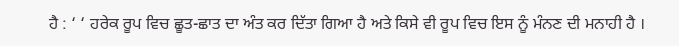ਹੈ : ‘ ‘ ਹਰੇਕ ਰੂਪ ਵਿਚ ਛੂਤ-ਛਾਤ ਦਾ ਅੰਤ ਕਰ ਦਿੱਤਾ ਗਿਆ ਹੈ ਅਤੇ ਕਿਸੇ ਵੀ ਰੂਪ ਵਿਚ ਇਸ ਨੂੰ ਮੰਨਣ ਦੀ ਮਨਾਹੀ ਹੈ ।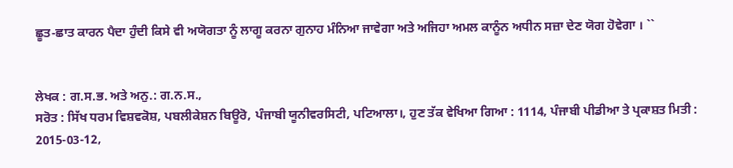ਛੂਤ-ਛਾਤ ਕਾਰਨ ਪੈਦਾ ਹੁੰਦੀ ਕਿਸੇ ਵੀ ਅਯੋਗਤਾ ਨੂੰ ਲਾਗੂ ਕਰਨਾ ਗੁਨਾਹ ਮੰਨਿਆ ਜਾਵੇਗਾ ਅਤੇ ਅਜਿਹਾ ਅਮਲ ਕਾਨੂੰਨ ਅਧੀਨ ਸਜ਼ਾ ਦੇਣ ਯੋਗ ਹੋਵੇਗਾ । ``


ਲੇਖਕ : ਗ.ਸ.ਭ. ਅਤੇ ਅਨੁ.: ਗ.ਨ.ਸ.,
ਸਰੋਤ : ਸਿੱਖ ਧਰਮ ਵਿਸ਼ਵਕੋਸ਼, ਪਬਲੀਕੇਸ਼ਨ ਬਿਊਰੋ, ਪੰਜਾਬੀ ਯੂਨੀਵਰਸਿਟੀ, ਪਟਿਆਲਾ।, ਹੁਣ ਤੱਕ ਵੇਖਿਆ ਗਿਆ : 1114, ਪੰਜਾਬੀ ਪੀਡੀਆ ਤੇ ਪ੍ਰਕਾਸ਼ਤ ਮਿਤੀ : 2015-03-12,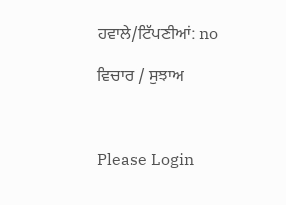ਹਵਾਲੇ/ਟਿੱਪਣੀਆਂ: no

ਵਿਚਾਰ / ਸੁਝਾਅ



Please Login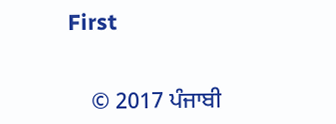First


    © 2017 ਪੰਜਾਬੀ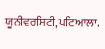ਯੂਨੀਵਰਸਿਟੀ,ਪਟਿਆਲਾ.